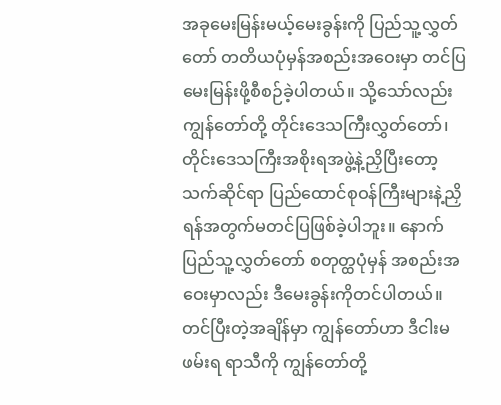အခုမေးမြန်းမယ့်မေးခွန်းကို ပြည်သူ့လွှတ်တော် တတိယပုံမှန်အစည်းအဝေးမှာ တင်ပြမေးမြန်းဖို့စီစဉ်ခဲ့ပါတယ်။ သို့သော်လည်း ကျွန်တော်တို့ တိုင်းဒေသကြီးလွှတ်တော်၊ တိုင်းဒေသကြီးအစိုးရအဖွဲ့နဲ့ညှိပြီးတော့ သက်ဆိုင်ရာ ပြည်ထောင်စုဝန်ကြီးများနဲ့ညှိရန်အတွက်မတင်ပြဖြစ်ခဲ့ပါဘူး။ နောက် ပြည်သူ့လွှတ်တော် စတုတ္ထပုံမှန် အစည်းအဝေးမှာလည်း ဒီမေးခွန်းကိုတင်ပါတယ်။ တင်ပြီးတဲ့အချိန်မှာ ကျွန်တော်ဟာ ဒီငါးမဖမ်းရ ရာသီကို ကျွန်တော်တို့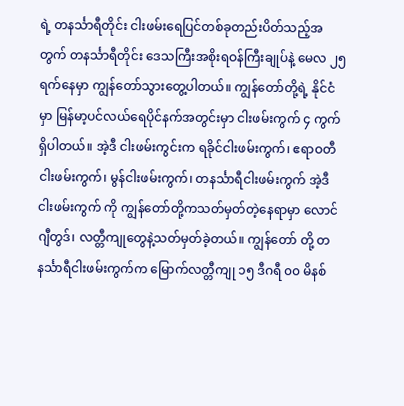ရဲ့ တနင်္သာရီတိုင်း ငါးဖမ်းရေပြင်တစ်ခုတည်းပိတ်သည့်အတွက် တနင်္သာရီတိုင်း ဒေသကြီးအစိုးရဝန်ကြီးချုပ်နဲ့ မေလ ၂၅ ရက်နေမှာ ကျွန်တော်သွားတွေ့ပါတယ်။ ကျွန်တော်တို့ရဲ့ နိုင်ငံမှာ မြန်မာ့ပင်လယ်ရေပိုင်နက်အတွင်းမှာ ငါးဖမ်းကွက် ၄ ကွက်ရှိပါတယ်။ အဲ့ဒီ ငါးဖမ်းကွင်းက ရခိုင်ငါးဖမ်းကွက်၊ ဧရာဝတီငါးဖမ်းကွက်၊ မွန်ငါးဖမ်းကွက်၊ တနင်္သာရီငါးဖမ်းကွက် အဲ့ဒီ ငါးဖမ်းကွက် ကို ကျွန်တော်တို့ကသတ်မှတ်တဲ့နေရာမှာ လောင်ဂျီတွဒ်၊ လတ္တီကျုတွေနဲ့သတ်မှတ်ခဲ့တယ်။ ကျွန်တော် တို့ တနင်္သာရီငါးဖမ်းကွက်က မြောက်လတ္တီကျု ၁၅ ဒီဂရီ ၀၀ မိနစ်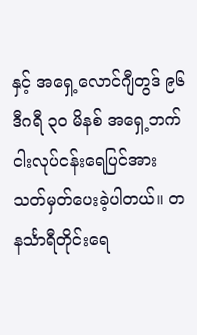နှင့် အရှေ့လောင်ဂျီတွဒ် ၉၆ ဒီဂရီ ၃၀ မိနစ် အရှေ့ဘက်ငါးလုပ်ငန်းရေပြင်အား သတ်မှတ်ပေးခဲ့ပါတယ်။ တနင်္သာရီတိုင်းရေ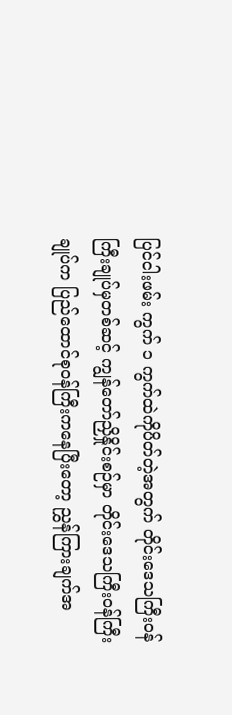ပြင်ငါးဖမ်း ကွက် ၁ ကွက်ထဲကိုပိတ်တဲ့အတွက် တိုင်းဒေသကြီးဝန်ကြီးချုပ်မှတစ်ဆင့် ကျွန်တော်ညှိနှိုင်းစဉ်မှာ တိုင်းဒေသကြီးဝန်ကြီးချုပ်က ပြည်ထောင်စုဝန်ကြီးကနေပြီးတော့ ညွှန်ကြားချက်အ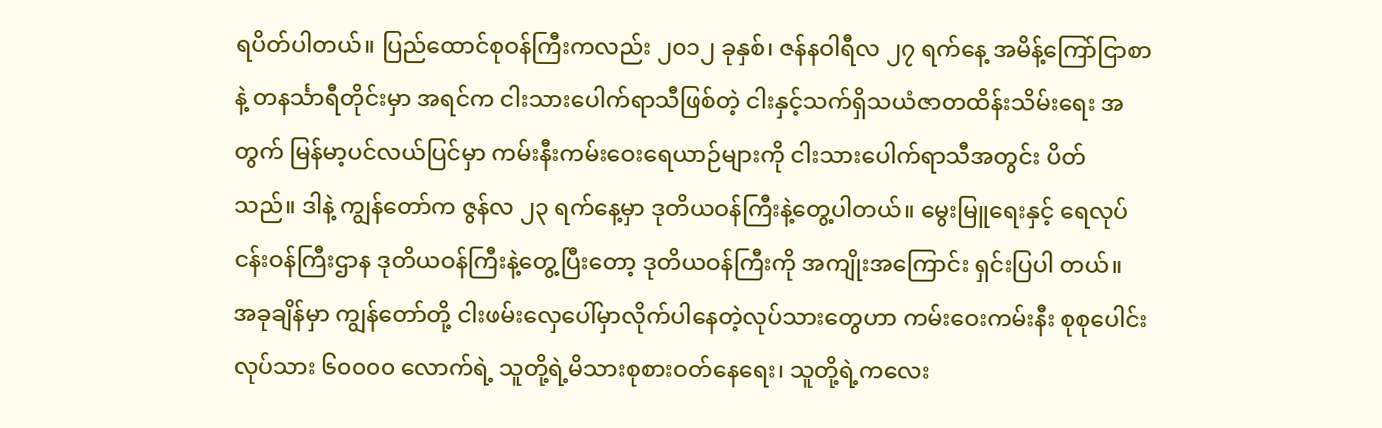ရပိတ်ပါတယ်။ ပြည်ထောင်စုဝန်ကြီးကလည်း ၂၀၁၂ ခုနှစ်၊ ဇန်နဝါရီလ ၂၇ ရက်နေ့ အမိန့်ကြော်ငြာစာနဲ့ တနင်္သာရီတိုင်းမှာ အရင်က ငါးသားပေါက်ရာသီဖြစ်တဲ့ ငါးနှင့်သက်ရှိသယံဇာတထိန်းသိမ်းရေး အတွက် မြန်မာ့ပင်လယ်ပြင်မှာ ကမ်းနီးကမ်းဝေးရေယာဉ်များကို ငါးသားပေါက်ရာသီအတွင်း ပိတ် သည်။ ဒါနဲ့ ကျွန်တော်က ဇွန်လ ၂၃ ရက်နေ့မှာ ဒုတိယဝန်ကြီးနဲ့တွေ့ပါတယ်။ မွေးမြူရေးနှင့် ရေလုပ်ငန်းဝန်ကြီးဌာန ဒုတိယဝန်ကြီးနဲ့တွေ့ပြီးတော့ ဒုတိယဝန်ကြီးကို အကျိုးအကြောင်း ရှင်းပြပါ တယ်။ အခုချိန်မှာ ကျွန်တော်တို့ ငါးဖမ်းလှေပေါ်မှာလိုက်ပါနေတဲ့လုပ်သားတွေဟာ ကမ်းဝေးကမ်းနီး စုစုပေါင်းလုပ်သား ၆၀၀၀၀ လောက်ရဲ့ သူတို့ရဲ့မိသားစုစားဝတ်နေရေး၊ သူတို့ရဲ့ကလေး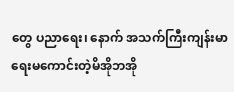တွေ ပညာရေး၊ နောက် အသက်ကြီးကျန်းမာရေးမကောင်းတဲ့မိအိုဘအို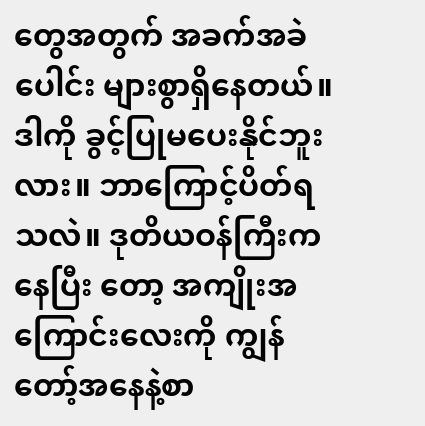တွေအတွက် အခက်အခဲပေါင်း များစွာရှိနေတယ်။ ဒါကို ခွင့်ပြုမပေးနိုင်ဘူးလား။ ဘာကြောင့်ပိတ်ရသလဲ။ ဒုတိယဝန်ကြီးကနေပြီး တော့ အကျိုးအကြောင်းလေးကို ကျွန်တော့်အနေနဲ့စာ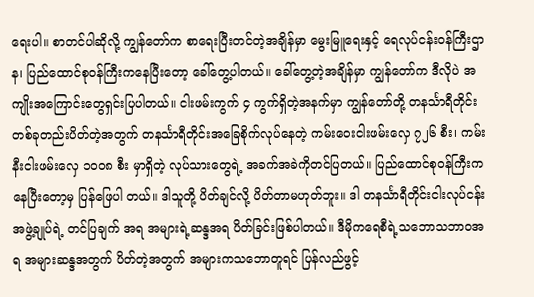ရေးပါ။ စာတင်ပါဆိုလို့ ကျွန်တော်က စာရေးပြီးတင်တဲ့အချိန်မှာ မွေးမြူရေးနှင့် ရေလုပ်ငန်းဝန်ကြီးဌာန၊ ပြည်ထောင်စုဝန်ကြီးကနေပြီးတော့ ခေါ်တွေ့ပါတယ်။ ခေါ်တွေ့တဲ့အချိန်မှာ ကျွန်တော်က ဒီလိုပဲ အကျိုးအကြောင်းတွေရှင်းပြပါတယ်။ ငါးဖမ်းကွက် ၄ ကွက်ရှိတဲ့အနက်မှာ ကျွန်တော်တို့ တနင်္သာရီတိုင်းတစ်ခုတည်းပိတ်တဲ့အတွက် တနင်္သာရီတိုင်းအခြေစိုက်လုပ်နေတဲ့ ကမ်းဝေးငါးဖမ်းလှေ ၇၂၆ စီး၊ ကမ်းနီးငါးဖမ်းလှေ ၁၀၀၈ စီး မှာရှိတဲ့ လုပ်သားတွေရဲ့ အခက်အခဲကိုတင်ပြတယ်။ ပြည်ထောင်စုဝန်ကြီးကနေပြီးတော့မှ ပြန်ဖြေပါ တယ်။ ဒါသူတို့ ပိတ်ချင်လို့ ပိတ်တာမဟုတ်ဘူး။ ဒါ တနင်္သာရီတိုင်းငါးလုပ်ငန်း အဖွဲ့ချုပ်ရဲ့ တင်ပြချက် အရ အများရဲ့ဆန္ဒအရ ပိတ်ခြင်းဖြစ်ပါတယ်။ ဒီမိုကရေစီရဲ့သဘောသဘာဝအရ အများဆန္ဒအတွက် ပိတ်တဲ့အတွက် အများကသဘောတူရင် ပြန်လည်ဖွင့်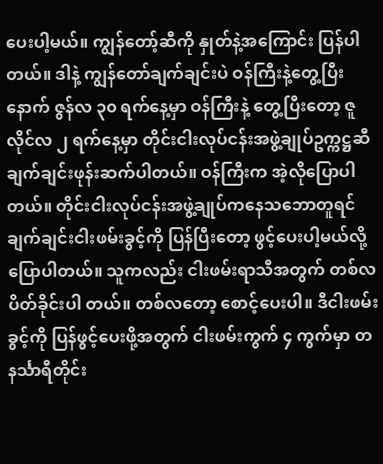ပေးပါ့မယ်။ ကျွန်တော့်ဆီကို နှုတ်နဲ့အကြောင်း ပြန်ပါတယ်။ ဒါနဲ့ ကျွန်တော်ချက်ချင်းပဲ ဝန်ကြီးနဲ့တွေ့ပြီးနောက် ဇွန်လ ၃၀ ရက်နေ့မှာ ဝန်ကြီးနဲ့ တွေ့ပြီးတော့ ဇူလိုင်လ ၂ ရက်နေ့မှာ တိုင်းငါးလုပ်ငန်းအဖွဲ့ချုပ်ဥက္ကဋ္ဌဆီ ချက်ချင်းဖုန်းဆက်ပါတယ်။ ဝန်ကြီးက အဲ့လိုပြောပါတယ်။ တိုင်းငါးလုပ်ငန်းအဖွဲ့ချုပ်ကနေသဘောတူရင် ချက်ချင်းငါးဖမ်းခွင့်ကို ပြန်ပြီးတော့ ဖွင့်ပေးပါ့မယ်လို့ပြောပါတယ်။ သူကလည်း ငါးဖမ်းရာသီအတွက် တစ်လပိတ်ခိုင်းပါ တယ်။ တစ်လတော့ စောင့်ပေးပါ။ ဒီငါးဖမ်း ခွင့်ကို ပြန်ဖွင့်ပေးဖို့အတွက် ငါးဖမ်းကွက် ၄ ကွက်မှာ တနင်္သာရီတိုင်း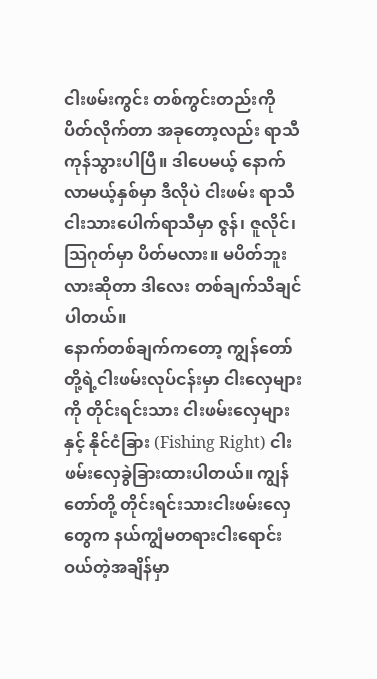ငါးဖမ်းကွင်း တစ်ကွင်းတည်းကို ပိတ်လိုက်တာ အခုတော့လည်း ရာသီကုန်သွားပါပြီ။ ဒါပေမယ့် နောက်လာမယ့်နှစ်မှာ ဒီလိုပဲ ငါးဖမ်း ရာသီ ငါးသားပေါက်ရာသီမှာ ဇွန်၊ ဇူလိုင်၊ သြဂုတ်မှာ ပိတ်မလား။ မပိတ်ဘူးလားဆိုတာ ဒါလေး တစ်ချက်သိချင်ပါတယ်။
နောက်တစ်ချက်ကတော့ ကျွန်တော်တို့ရဲ့ငါးဖမ်းလုပ်ငန်းမှာ ငါးလှေများကို တိုင်းရင်းသား ငါးဖမ်းလှေများနှင့် နိုင်ငံခြား (Fishing Right) ငါးဖမ်းလှေခွဲခြားထားပါတယ်။ ကျွန်တော်တို့ တိုင်းရင်းသားငါးဖမ်းလှေတွေက နယ်ကျွံမတရားငါးရောင်းဝယ်တဲ့အချိန်မှာ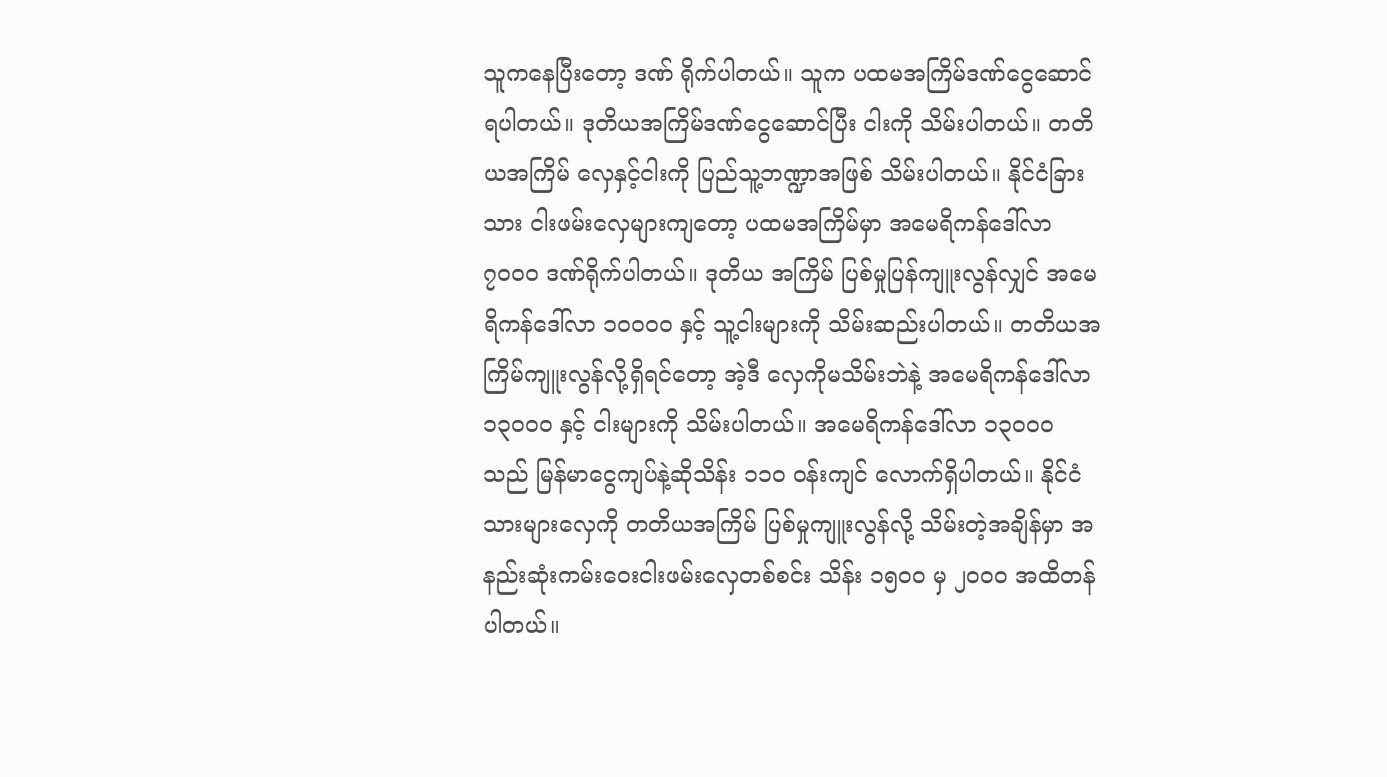သူကနေပြီးတော့ ဒဏ် ရိုက်ပါတယ်။ သူက ပထမအကြိမ်ဒဏ်ငွေဆောင်ရပါတယ်။ ဒုတိယအကြိမ်ဒဏ်ငွေဆောင်ပြီး ငါးကို သိမ်းပါတယ်။ တတိယအကြိမ် လှေနှင့်ငါးကို ပြည်သူ့ဘဏ္ဍာအဖြစ် သိမ်းပါတယ်။ နိုင်ငံခြားသား ငါးဖမ်းလှေများကျတော့ ပထမအကြိမ်မှာ အမေရိကန်ဒေါ်လာ ၇၀၀၀ ဒဏ်ရိုက်ပါတယ်။ ဒုတိယ အကြိမ် ပြစ်မှုပြန်ကျူးလွန်လျှင် အမေရိကန်ဒေါ်လာ ၁၀၀၀၀ နှင့် သူ့ငါးများကို သိမ်းဆည်းပါတယ်။ တတိယအကြိမ်ကျူးလွန်လို့ရှိရင်တော့ အဲ့ဒီ လှေကိုမသိမ်းဘဲနဲ့ အမေရိကန်ဒေါ်လာ ၁၃၀၀၀ နှင့် ငါးများကို သိမ်းပါတယ်။ အမေရိကန်ဒေါ်လာ ၁၃၀၀၀ သည် မြန်မာငွေကျပ်နဲ့ဆိုသိန်း ၁၁၀ ဝန်းကျင် လောက်ရှိပါတယ်။ နိုင်ငံသားများလှေကို တတိယအကြိမ် ပြစ်မှုကျူးလွန်လို့ သိမ်းတဲ့အချိန်မှာ အနည်းဆုံးကမ်းဝေးငါးဖမ်းလှေတစ်စင်း သိန်း ၁၅၀၀ မှ ၂၀၀၀ အထိတန်ပါတယ်။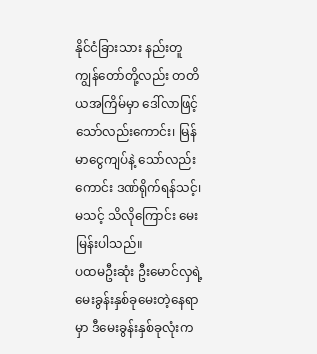နိုင်ငံခြားသား နည်းတူ ကျွန်တော်တို့လည်း တတိယအကြိမ်မှာ ဒေါ်လာဖြင့်သော်လည်းကောင်း၊ မြန်မာငွေကျပ်နဲ့ သော်လည်းကောင်း ဒဏ်ရိုက်ရန်သင့်၊ မသင့် သိလိုကြောင်း မေးမြန်းပါသည်။
ပထမဦးဆုံး ဦးမောင်လှရဲ့မေးခွန်းနှစ်ခုမေးတဲ့နေရာမှာ ဒီမေးခွန်းနှစ်ခုလုံးက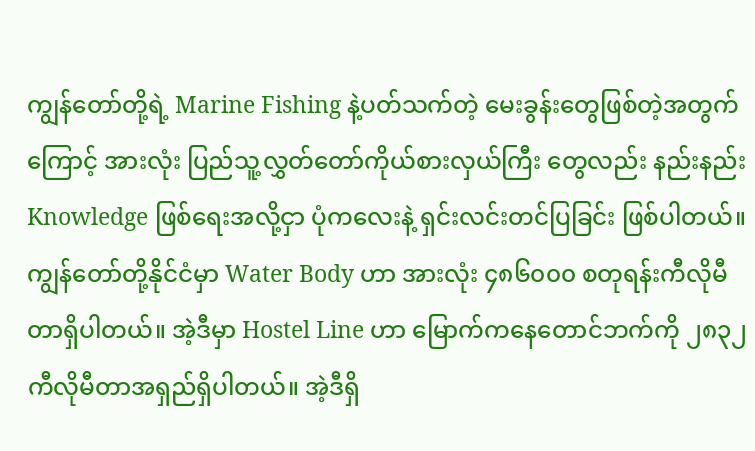ကျွန်တော်တို့ရဲ့ Marine Fishing နဲ့ပတ်သက်တဲ့ မေးခွန်းတွေဖြစ်တဲ့အတွက်ကြောင့် အားလုံး ပြည်သူ့လွှတ်တော်ကိုယ်စားလှယ်ကြီး တွေလည်း နည်းနည်း Knowledge ဖြစ်ရေးအလို့ငှာ ပုံကလေးနဲ့ ရှင်းလင်းတင်ပြခြင်း ဖြစ်ပါတယ်။ ကျွန်တော်တို့နိုင်ငံမှာ Water Body ဟာ အားလုံး ၄၈၆၀၀၀ စတုရန်းကီလိုမီတာရှိပါတယ်။ အဲ့ဒီမှာ Hostel Line ဟာ မြောက်ကနေတောင်ဘက်ကို ၂၈၃၂ ကီလိုမီတာအရှည်ရှိပါတယ်။ အဲ့ဒီရှိ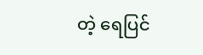တဲ့ ရေပြင်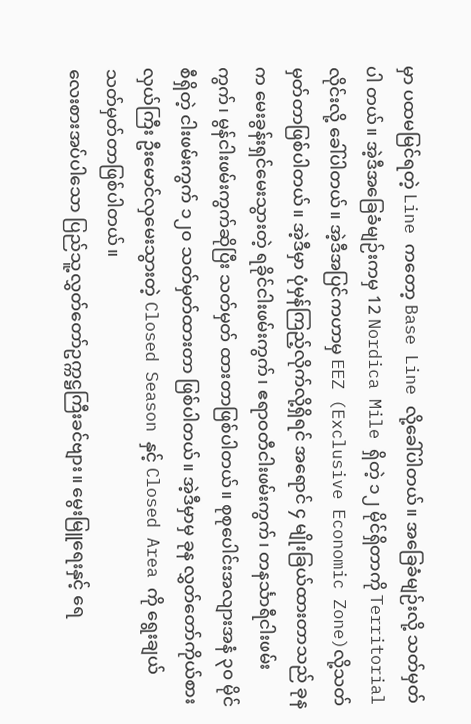မှာ ပထမမြင်ရတဲ့ Line ကတော့ Base Line လို့ခေါ်ပါတယ်။ အခြေခံမျဉ်းလို့ သတ်မှတ်ပါ တယ်။ အဲ့ဒီအခြေခံမျဉ်းကမှ 12 Nordica Mile ရှိတဲ့ ၁၂ မိုင်ရှိတာကို Territorial လိုင်းလို့ ခေါ်ပါတယ်။ အဲ့ဒီအပြင်ကဟာမှ EEZ (Exclusive Economic Zone)လို့သတ်မှတ်တာဖြစ်ပါတယ်။ အဲ့ဒီမှာ ပုံမှန်ကြည့်လိုက်လို့ရှိရင် အရောင် ၄ မျိုးခြယ်ထားတာသည် ခုနက မေးခွန်းရှင်မေးသွားတဲ့ ရခိုင်ငါးဖမ်းကွက်၊ ဧရာဝတီငါးဖမ်းကွက်၊ တနင်္သာရီငါးဖမ်းကွက်၊ မွန်ငါးဖမ်းကွက်ဆိုပြီး သတ်မှတ် ထားတာဖြစ်ပါတယ်။ စုစုပေါင်းအလျားအနံ ၃၀ မိုင်စီရှိတဲ့ ငါးဖမ်းကွက် ၁၂၀ သတ်မှတ်ထားတာ ဖြစ်ပါတယ်။ အဲ့ဒီမှာမှ ခုန လွှတ်တော်ကိုယ်စားလှယ်ကြီး ဦးမောင်လှမေးသွားတဲ့ Closed Season နှင့် Closed Area ကို ရွေးချယ်သတ်မှတ်တာဖြစ်ပါတယ်။
လေးစားအပ်ပါသော ပြည်သူ့လွှတ်တော်ဥက္ကဋ္ဌကြီးခင်ဗျား။ မွေးမြူရေးနှင့် ရေ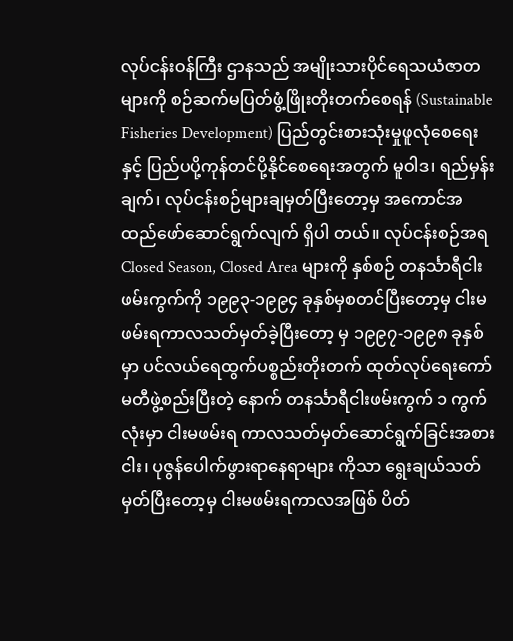လုပ်ငန်းဝန်ကြီး ဌာနသည် အမျိုးသားပိုင်ရေသယံဇာတများကို စဉ်ဆက်မပြတ်ဖွံ့ဖြိုးတိုးတက်စေရန် (Sustainable Fisheries Development) ပြည်တွင်းစားသုံးမှုဖူလုံစေရေးနှင့် ပြည်ပပို့ကုန်တင်ပို့နိုင်စေရေးအတွက် မူဝါဒ၊ ရည်မှန်းချက်၊ လုပ်ငန်းစဉ်များချမှတ်ပြီးတော့မှ အကောင်အထည်ဖော်ဆောင်ရွက်လျက် ရှိပါ တယ်။ လုပ်ငန်းစဉ်အရ Closed Season, Closed Area များကို နှစ်စဉ် တနင်္သာရီငါးဖမ်းကွက်ကို ၁၉၉၃-၁၉၉၄ ခုနှစ်မှစတင်ပြီးတော့မှ ငါးမဖမ်းရကာလသတ်မှတ်ခဲ့ပြီးတော့ မှ ၁၉၉၇-၁၉၉၈ ခုနှစ်မှာ ပင်လယ်ရေထွက်ပစ္စည်းတိုးတက် ထုတ်လုပ်ရေးကော်မတီဖွဲ့စည်းပြီးတဲ့ နောက် တနင်္သာရီငါးဖမ်းကွက် ၁ ကွက်လုံးမှာ ငါးမဖမ်းရ ကာလသတ်မှတ်ဆောင်ရွက်ခြင်းအစား ငါး၊ ပုဇွန်ပေါက်ဖွားရာနေရာများ ကိုသာ ရွေးချယ်သတ်မှတ်ပြီးတော့မှ ငါးမဖမ်းရကာလအဖြစ် ပိတ်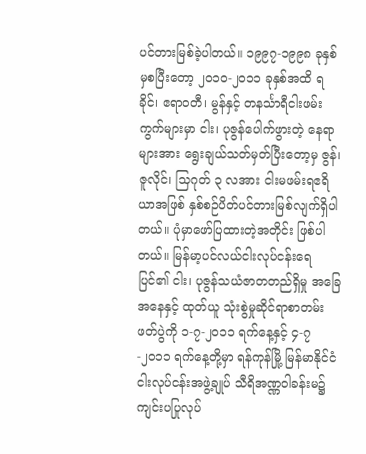ပင်တားမြစ်ခဲ့ပါတယ်။ ၁၉၉၇-၁၉၉၈ ခုနှစ်မှစပြီးတော့ ၂၀၁၀-၂၀၁၁ ခုနှစ်အထိ ရခိုင်၊ ဧရာဝတီ၊ မွန်နှင့် တနင်္သာရီငါးဖမ်းကွက်များမှာ ငါး၊ ပုဇွန်ပေါက်ဖွားတဲ့ နေရာများအား ရွေးချယ်သတ်မှတ်ပြီးတော့မှ ဇွန်၊ ဇူလိုင်၊ သြဂုတ် ၃ လအား ငါးမဖမ်းရဧရိယာအဖြစ် နှစ်စဉ်ပိတ်ပင်တားမြစ်လျက်ရှိပါတယ်။ ပုံမှာဖော်ပြထားတဲ့အတိုင်း ဖြစ်ပါ တယ်။ မြန်မာ့ပင်လယ်ငါးလုပ်ငန်းရေပြင်၏ ငါး၊ ပုဇွန်သယံဇာတတည်ရှိမှု အခြေအနေနှင့် ထုတ်ယူ သုံးစွဲမှုဆိုင်ရာစာတမ်းဖတ်ပွဲကို ၁-၇-၂၀၁၁ ရက်နေ့နှင့် ၄-၇-၂၀၁၁ ရက်နေ့တို့မှာ ရန်ကုန်မြို့ မြန်မာနိုင်ငံငါးလုပ်ငန်းအဖွဲ့ချုပ် သီရိအဏ္ဏဝါခန်းမ၌ကျင်းပပြုလုပ်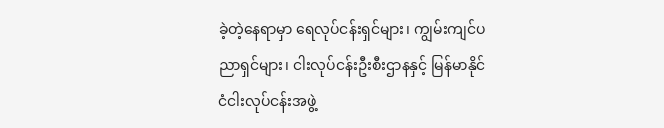ခဲ့တဲ့နေရာမှာ ရေလုပ်ငန်းရှင်များ၊ ကျွမ်းကျင်ပညာရှင်များ၊ ငါးလုပ်ငန်းဦးစီးဌာနနှင့် မြန်မာနိုင်ငံငါးလုပ်ငန်းအဖွဲ့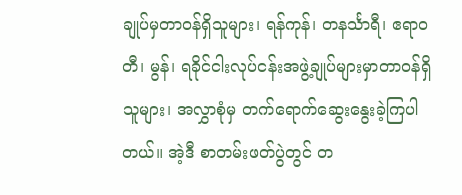ချုပ်မှတာဝန်ရှိသူများ၊ ရန်ကုန်၊ တနင်္သာရီ၊ ဧရာဝတီ၊ မွန်၊ ရခိုင်ငါးလုပ်ငန်းအဖွဲ့ချုပ်များမှာတာဝန်ရှိသူများ၊ အလွှာစုံမှ တက်ရောက်ဆွေးနွေးခဲ့ကြပါတယ်။ အဲ့ဒီ စာတမ်းဖတ်ပွဲတွင် တ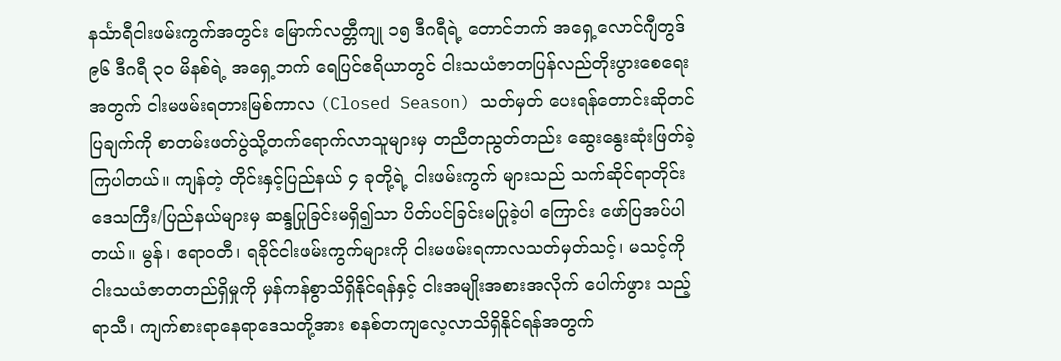နင်္သာရီငါးဖမ်းကွက်အတွင်း မြောက်လတ္တီကျု ၁၅ ဒီဂရီရဲ့ တောင်ဘက် အရှေ့လောင်ဂျီတွဒ် ၉၆ ဒီဂရီ ၃၀ မိနစ်ရဲ့ အရှေ့ဘက် ရေပြင်ဧရိယာတွင် ငါးသယံဇာတပြန်လည်တိုးပွားစေရေးအတွက် ငါးမဖမ်းရတားမြစ်ကာလ (Closed Season) သတ်မှတ် ပေးရန်တောင်းဆိုတင်ပြချက်ကို စာတမ်းဖတ်ပွဲသို့တက်ရောက်လာသူများမှ တညီတညွတ်တည်း ဆွေးနွေးဆုံးဖြတ်ခဲ့ကြပါတယ်။ ကျန်တဲ့ တိုင်းနှင့်ပြည်နယ် ၄ ခုတို့ရဲ့ ငါးဖမ်းကွက် များသည် သက်ဆိုင်ရာတိုင်းဒေသကြီး/ပြည်နယ်များမှ ဆန္ဒပြုခြင်းမရှိ၍သာ ပိတ်ပင်ခြင်းမပြုခဲ့ပါ ကြောင်း ဖော်ပြအပ်ပါတယ်။ မွန်၊ ဧရာဝတီ၊ ရခိုင်ငါးဖမ်းကွက်များကို ငါးမဖမ်းရကာလသတ်မှတ်သင့်၊ မသင့်ကို ငါးသယံဇာတတည်ရှိမှုကို မှန်ကန်စွာသိရှိနိုင်ရန်နှင့် ငါးအမျိုးအစားအလိုက် ပေါက်ဖွား သည့်ရာသီ၊ ကျက်စားရာနေရာဒေသတို့အား စနစ်တကျလေ့လာသိရှိနိုင်ရန်အတွက်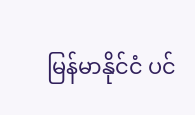မြန်မာနိုင်ငံ ပင်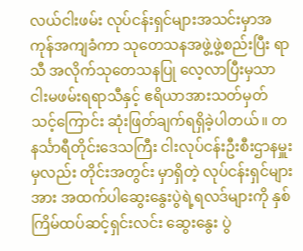လယ်ငါးဖမ်း လုပ်ငန်းရှင်များအသင်းမှာအကုန်အကျခံကာ သုတေသနအဖွဲ့ဖွဲ့စည်းပြီး ရာသီ အလိုက်သုတေသနပြု လေ့လာပြီးမှသာ ငါးမဖမ်းရရာသီနှင့် ဧရိယာအားသတ်မှတ်သင့်ကြောင်း ဆုံးဖြတ်ချက်ရရှိခဲ့ပါတယ်။ တနင်္သာရီတိုင်းဒေသကြီး ငါးလုပ်ငန်းဦးစီးဌာနမှူးမှလည်း တိုင်းအတွင်း မှာရှိတဲ့ လုပ်ငန်းရှင်များအား အထက်ပါဆွေးနွေးပွဲရဲ့ရလဒ်များကို နှစ်ကြိမ်ထပ်ဆင့်ရှင်းလင်း ဆွေးနွေး ပွဲ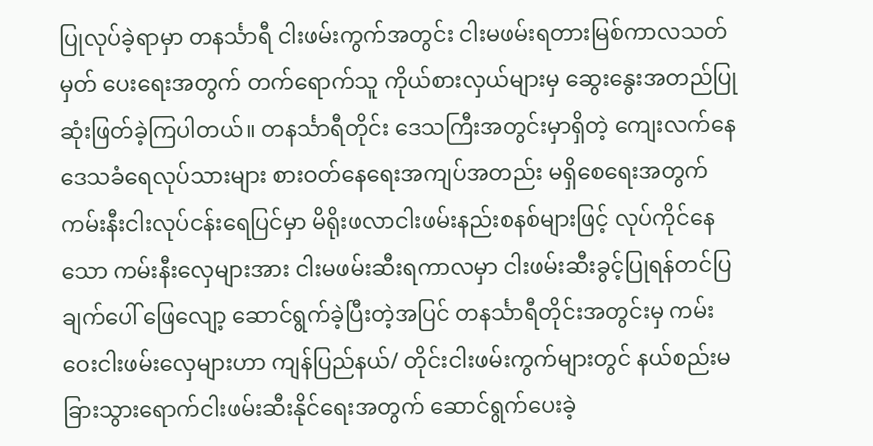ပြုလုပ်ခဲ့ရာမှာ တနင်္သာရီ ငါးဖမ်းကွက်အတွင်း ငါးမဖမ်းရတားမြစ်ကာလသတ်မှတ် ပေးရေးအတွက် တက်ရောက်သူ ကိုယ်စားလှယ်များမှ ဆွေးနွေးအတည်ပြုဆုံးဖြတ်ခဲ့ကြပါတယ်။ တနင်္သာရီတိုင်း ဒေသကြီးအတွင်းမှာရှိတဲ့ ကျေးလက်နေဒေသခံရေလုပ်သားများ စားဝတ်နေရေးအကျပ်အတည်း မရှိစေရေးအတွက် ကမ်းနီးငါးလုပ်ငန်းရေပြင်မှာ မိရိုးဖလာငါးဖမ်းနည်းစနစ်များဖြင့် လုပ်ကိုင်နေသော ကမ်းနီးလှေများအား ငါးမဖမ်းဆီးရကာလမှာ ငါးဖမ်းဆီးခွင့်ပြုရန်တင်ပြချက်ပေါ် ဖြေလျော့ ဆောင်ရွက်ခဲ့ပြီးတဲ့အပြင် တနင်္သာရီတိုင်းအတွင်းမှ ကမ်းဝေးငါးဖမ်းလှေများဟာ ကျန်ပြည်နယ်/ တိုင်းငါးဖမ်းကွက်များတွင် နယ်စည်းမခြားသွားရောက်ငါးဖမ်းဆီးနိုင်ရေးအတွက် ဆောင်ရွက်ပေးခဲ့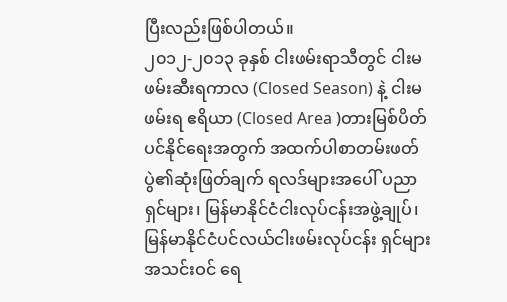ပြီးလည်းဖြစ်ပါတယ်။
၂၀၁၂-၂၀၁၃ ခုနှစ် ငါးဖမ်းရာသီတွင် ငါးမဖမ်းဆီးရကာလ (Closed Season) နဲ့ ငါးမဖမ်းရ ဧရိယာ (Closed Area )တားမြစ်ပိတ်ပင်နိုင်ရေးအတွက် အထက်ပါစာတမ်းဖတ်ပွဲ၏ဆုံးဖြတ်ချက် ရလဒ်များအပေါ် ပညာရှင်များ၊ မြန်မာနိုင်ငံငါးလုပ်ငန်းအဖွဲ့ချုပ်၊ မြန်မာနိုင်ငံပင်လယ်ငါးဖမ်းလုပ်ငန်း ရှင်များအသင်းဝင် ရေ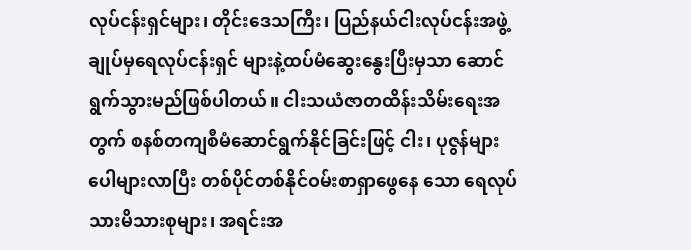လုပ်ငန်းရှင်များ၊ တိုင်းဒေသကြီး၊ ပြည်နယ်ငါးလုပ်ငန်းအဖွဲ့ချုပ်မှရေလုပ်ငန်းရှင် များနဲ့ထပ်မံဆွေးနွေးပြီးမှသာ ဆောင်ရွက်သွားမည်ဖြစ်ပါတယ်။ ငါးသယံဇာတထိန်းသိမ်းရေးအတွက် စနစ်တကျစီမံဆောင်ရွက်နိုင်ခြင်းဖြင့် ငါး၊ ပုဇွန်များပေါများလာပြီး တစ်ပိုင်တစ်နိုင်ဝမ်းစာရှာဖွေနေ သော ရေလုပ်သားမိသားစုများ၊ အရင်းအ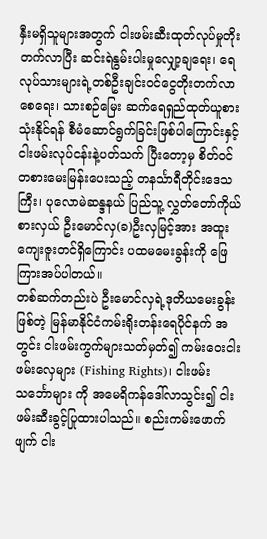နှီးမရှိသူများအတွက် ငါးဖမ်းဆီးထုတ်လုပ်မှုတိုးတက်လာပြီး ဆင်းရဲနွမ်းပါးမှုလျှော့ချရေး၊ ရေလုပ်သားများရဲ့တစ်ဦးချင်းဝင်ငွေတိုးတက်လာစေရေး၊ သားစဉ်မြေး ဆက်ရေရှည်ထုတ်ယူစားသုံးနိုင်ရန် စီမံဆောင်ရွက်ခြင်းဖြစ်ပါကြောင်းနှင့် ငါးဖမ်းလုပ်ငန်းနဲ့ပတ်သက် ပြီးတော့မှ စိတ်ဝင်တစားမေးမြန်းပေးသည့် တနင်္သာရီတိုင်းဒေသကြီး၊ ပုလောမဲဆန္ဒနယ် ပြည်သူ့ လွှတ်တော်ကိုယ်စားလှယ် ဦးမောင်လှ(ခ)ဦးလှမြင့်အား အထူးကျေးဇူးတင်ရှိကြောင်း ပထမမေးခွန်းကို ဖြေကြားအပ်ပါတယ်။
တစ်ဆက်တည်းပဲ ဦးမောင်လှရဲ့ဒုတိယမေးခွန်းဖြစ်တဲ့ မြန်မာနိုင်ငံကမ်းရိုးတန်းရေပိုင်နက် အတွင်း ငါးဖမ်းကွက်များသတ်မှတ်၍ ကမ်းဝေးငါးဖမ်းလှေများ (Fishing Rights)၊ ငါးဖမ်း သင်္ဘောများ ကို အမေရိကန်ဒေါ်လာသွင်း၍ ငါးဖမ်းဆီးခွင့်ပြုထားပါသည်။ စည်းကမ်းဖောက်ဖျက် ငါး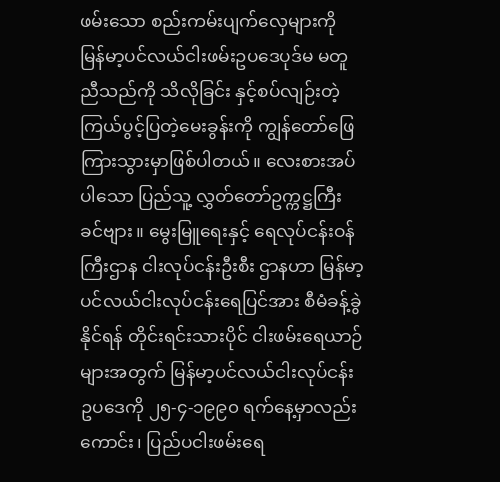ဖမ်းသော စည်းကမ်းပျက်လှေများကို မြန်မာ့ပင်လယ်ငါးဖမ်းဥပဒေပုဒ်မ မတူညီသည်ကို သိလိုခြင်း နှင့်စပ်လျဉ်းတဲ့ ကြယ်ပွင့်ပြတဲ့မေးခွန်းကို ကျွန်တော်ဖြေကြားသွားမှာဖြစ်ပါတယ်။ လေးစားအပ်ပါသော ပြည်သူ့ လွှတ်တော်ဥက္ကဋ္ဌကြီးခင်ဗျား။ မွေးမြူရေးနှင့် ရေလုပ်ငန်းဝန်ကြီးဌာန ငါးလုပ်ငန်းဦးစီး ဌာနဟာ မြန်မာ့ပင်လယ်ငါးလုပ်ငန်းရေပြင်အား စီမံခန့်ခွဲနိုင်ရန် တိုင်းရင်းသားပိုင် ငါးဖမ်းရေယာဉ် များအတွက် မြန်မာ့ပင်လယ်ငါးလုပ်ငန်းဥပဒေကို ၂၅-၄-၁၉၉၀ ရက်နေ့မှာလည်းကောင်း၊ ပြည်ပငါးဖမ်းရေ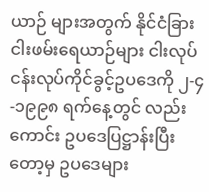ယာဉ် များအတွက် နိုင်ငံခြားငါးဖမ်းရေယာဉ်များ ငါးလုပ်ငန်းလုပ်ကိုင်ခွင့်ဥပဒေကို ၂-၄-၁၉၉၈ ရက်နေ့တွင် လည်းကောင်း ဥပဒေပြဋ္ဌာန်းပြီးတော့မှ ဥပဒေများ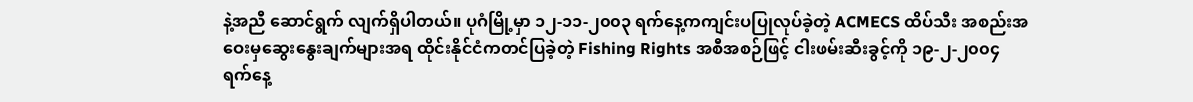နဲ့အညီ ဆောင်ရွက် လျက်ရှိပါတယ်။ ပုဂံမြို့မှာ ၁၂-၁၁-၂၀၀၃ ရက်နေ့ကကျင်းပပြုလုပ်ခဲ့တဲ့ ACMECS ထိပ်သီး အစည်းအဝေးမှဆွေးနွေးချက်များအရ ထိုင်းနိုင်ငံကတင်ပြခဲ့တဲ့ Fishing Rights အစီအစဉ်ဖြင့် ငါးဖမ်းဆီးခွင့်ကို ၁၉-၂-၂၀၀၄ ရက်နေ့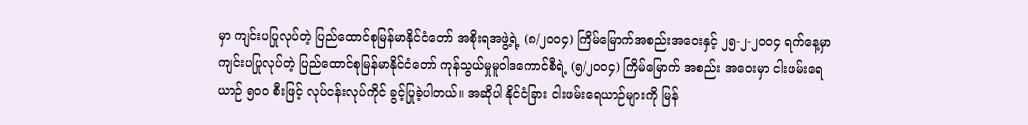မှာ ကျင်းပပြုလုပ်တဲ့ ပြည်ထောင်စုမြန်မာနိုင်ငံတော် အစိုးရအဖွဲ့ရဲ့ (၈/၂၀၀၄) ကြိမ်မြောက်အစည်းအဝေးနှင့် ၂၅-၂-၂၀၀၄ ရက်နေ့မှာ ကျင်းပပြုလုပ်တဲ့ ပြည်ထောင်စုမြန်မာနိုင်ငံတော် ကုန်သွယ်မှုမူဝါဒကောင်စီရဲ့ (၅/၂၀၀၄) ကြိမ်မြောက် အစည်း အဝေးမှာ ငါးဖမ်းရေယာဉ် ၅၀၀ စီးဖြင့် လုပ်ငန်းလုပ်ကိုင် ခွင့်ပြုခဲ့ပါတယ်။ အဆိုပါ နိုင်ငံခြား ငါးဖမ်းရေယာဉ်များကို မြန်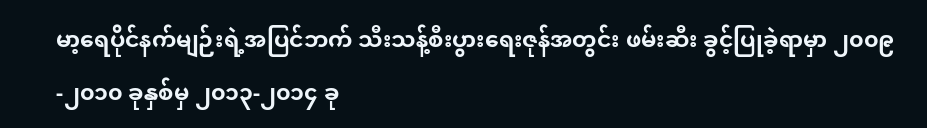မာ့ရေပိုင်နက်မျဉ်းရဲ့အပြင်ဘက် သီးသန့်စီးပွားရေးဇုန်အတွင်း ဖမ်းဆီး ခွင့်ပြုခဲ့ရာမှာ ၂၀၀၉-၂၀၁၀ ခုနှစ်မှ ၂၀၁၃-၂၀၁၄ ခု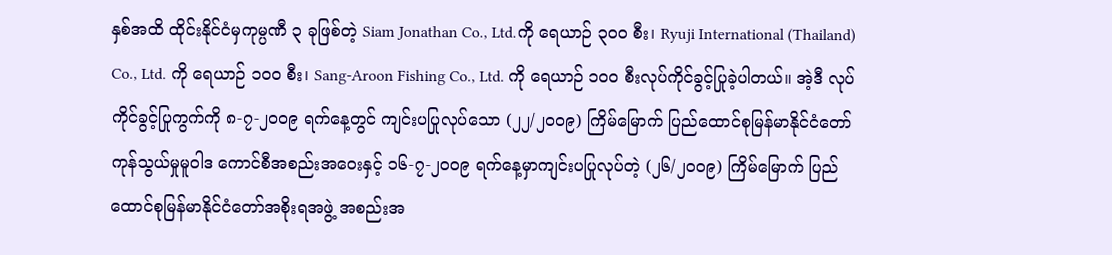နှစ်အထိ ထိုင်းနိုင်ငံမှကုမ္ပဏီ ၃ ခုဖြစ်တဲ့ Siam Jonathan Co., Ltd.ကို ရေယာဉ် ၃၀၀ စီး၊ Ryuji International (Thailand) Co., Ltd. ကို ရေယာဉ် ၁၀၀ စီး၊ Sang-Aroon Fishing Co., Ltd. ကို ရေယာဉ် ၁၀၀ စီးလုပ်ကိုင်ခွင့်ပြုခဲ့ပါတယ်။ အဲ့ဒီ လုပ်ကိုင်ခွင့်ပြုကွက်ကို ၈-၇-၂၀၀၉ ရက်နေ့တွင် ကျင်းပပြုလုပ်သော (၂၂/၂၀၀၉) ကြိမ်မြောက် ပြည်ထောင်စုမြန်မာနိုင်ငံတော် ကုန်သွယ်မှုမူဝါဒ ကောင်စီအစည်းအဝေးနှင့် ၁၆-၇-၂၀၀၉ ရက်နေ့မှာကျင်းပပြုလုပ်တဲ့ (၂၆/၂၀၀၉) ကြိမ်မြောက် ပြည်ထောင်စုမြန်မာနိုင်ငံတော်အစိုးရအဖွဲ့ အစည်းအ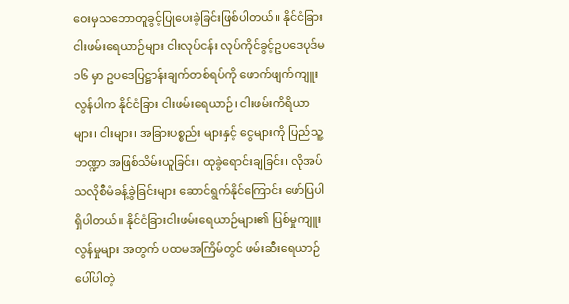ဝေးမှသဘောတူခွင့်ပြုပေးခဲ့ခြင်းဖြစ်ပါတယ်။ နိုင်ငံခြားငါးဖမ်းရေယာဉ်များ ငါးလုပ်ငန်း လုပ်ကိုင်ခွင့်ဥပဒေပုဒ်မ ၁၆ မှာ ဥပဒေပြဋ္ဌာန်းချက်တစ်ရပ်ကို ဖောက်ဖျက်ကျူးလွန်ပါက နိုင်ငံခြား ငါးဖမ်းရေယာဉ်၊ ငါးဖမ်းကိရိယာများ၊ ငါးများ၊ အခြားပစ္စည်း များနှင့် ငွေများကို ပြည်သူ့ဘဏ္ဍာ အဖြစ်သိမ်းယူခြင်း၊ ထုခွဲရောင်းချခြင်း၊ လိုအပ်သလိုစီမံခန့်ခွဲခြင်းများ ဆောင်ရွက်နိုင်ကြောင်း ဖော်ပြပါရှိပါတယ်။ နိုင်ငံခြားငါးဖမ်းရေယာဉ်များ၏ ပြစ်မှုကျူးလွန်မှုများ အတွက် ပထမအကြိမ်တွင် ဖမ်းဆီးရေယာဉ်ပေါ်ပါတဲ့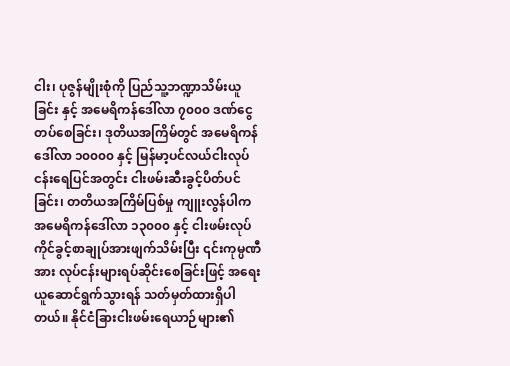ငါး၊ ပုဇွန်မျိုးစုံကို ပြည်သူ့ဘဏ္ဍာသိမ်းယူခြင်း နှင့် အမေရိကန်ဒေါ်လာ ၇၀၀၀ ဒဏ်ငွေတပ်စေခြင်း၊ ဒုတိယအကြိမ်တွင် အမေရိကန်ဒေါ်လာ ၁၀၀၀၀ နှင့် မြန်မာ့ပင်လယ်ငါးလုပ်ငန်းရေပြင်အတွင်း ငါးဖမ်းဆီးခွင့်ပိတ်ပင်ခြင်း၊ တတိယအကြိမ်ပြစ်မှု ကျူးလွန်ပါက အမေရိကန်ဒေါ်လာ ၁၃၀၀၀ နှင့် ငါးဖမ်းလုပ်ကိုင်ခွင့်စာချုပ်အားဖျက်သိမ်းပြီး ၎င်းကုမ္ပဏီအား လုပ်ငန်းများရပ်ဆိုင်းစေခြင်းဖြင့် အရေးယူဆောင်ရွက်သွားရန် သတ်မှတ်ထားရှိပါ တယ်။ နိုင်ငံခြားငါးဖမ်းရေယာဉ်များ၏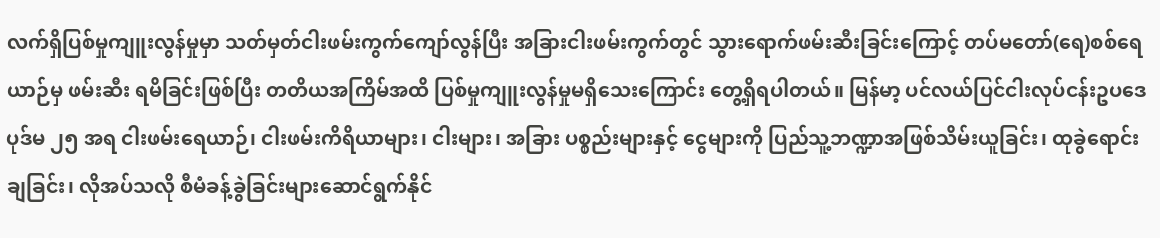လက်ရှိပြစ်မှုကျူးလွန်မှုမှာ သတ်မှတ်ငါးဖမ်းကွက်ကျော်လွန်ပြီး အခြားငါးဖမ်းကွက်တွင် သွားရောက်ဖမ်းဆီးခြင်းကြောင့် တပ်မတော်(ရေ)စစ်ရေယာဉ်မှ ဖမ်းဆီး ရမိခြင်းဖြစ်ပြီး တတိယအကြိမ်အထိ ပြစ်မှုကျူးလွန်မှုမရှိသေးကြောင်း တွေ့ရှိရပါတယ်။ မြန်မာ့ ပင်လယ်ပြင်ငါးလုပ်ငန်းဥပဒေပုဒ်မ ၂၅ အရ ငါးဖမ်းရေယာဉ်၊ ငါးဖမ်းကိရိယာများ၊ ငါးများ၊ အခြား ပစ္စည်းများနှင့် ငွေများကို ပြည်သူ့ဘဏ္ဍာအဖြစ်သိမ်းယူခြင်း၊ ထုခွဲရောင်းချခြင်း၊ လိုအပ်သလို စီမံခန့်ခွဲခြင်းများဆောင်ရွက်နိုင်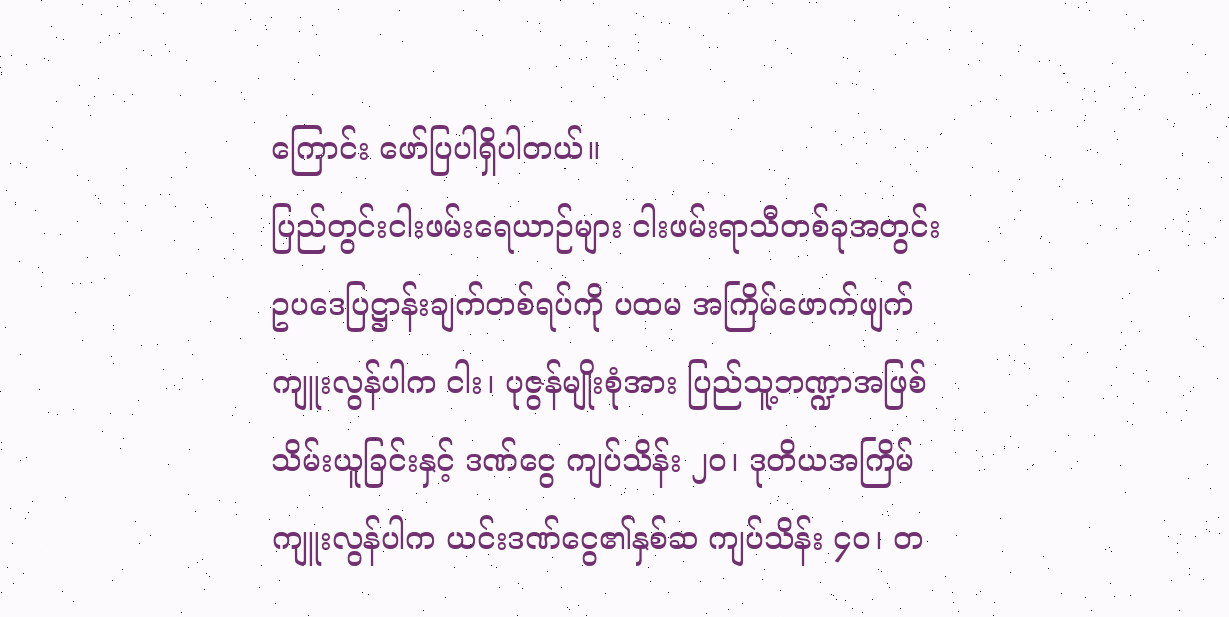ကြောင်း ဖော်ပြပါရှိပါတယ်။
ပြည်တွင်းငါးဖမ်းရေယာဉ်များ ငါးဖမ်းရာသီတစ်ခုအတွင်း ဥပဒေပြဋ္ဌာန်းချက်တစ်ရပ်ကို ပထမ အကြိမ်ဖောက်ဖျက်ကျူးလွန်ပါက ငါး၊ ပုဇွန်မျိုးစုံအား ပြည်သူ့ဘဏ္ဍာအဖြစ်သိမ်းယူခြင်းနှင့် ဒဏ်ငွေ ကျပ်သိန်း ၂၀၊ ဒုတိယအကြိမ်ကျူးလွန်ပါက ယင်းဒဏ်ငွေ၏နှစ်ဆ ကျပ်သိန်း ၄၀၊ တ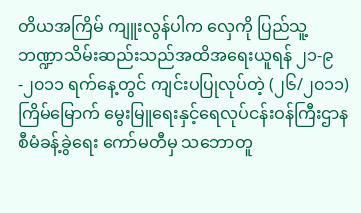တိယအကြိမ် ကျူးလွန်ပါက လှေကို ပြည်သူ့ဘဏ္ဍာသိမ်းဆည်းသည်အထိအရေးယူရန် ၂၁-၉-၂၀၁၁ ရက်နေ့တွင် ကျင်းပပြုလုပ်တဲ့ (၂၆/၂၀၁၁) ကြိမ်မြောက် မွေးမြူရေးနှင့်ရေလုပ်ငန်းဝန်ကြီးဌာန စီမံခန့်ခွဲရေး ကော်မတီမှ သဘောတူ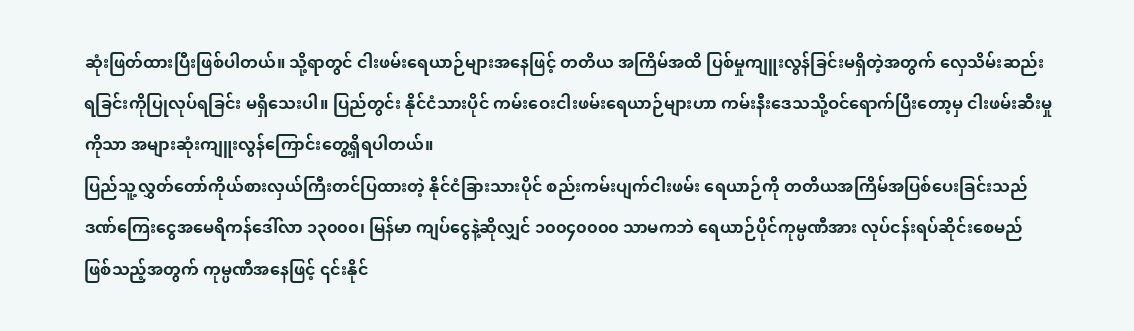ဆုံးဖြတ်ထားပြီးဖြစ်ပါတယ်။ သို့ရာတွင် ငါးဖမ်းရေယာဉ်များအနေဖြင့် တတိယ အကြိမ်အထိ ပြစ်မှုကျူးလွန်ခြင်းမရှိတဲ့အတွက် လှေသိမ်းဆည်းရခြင်းကိုပြုလုပ်ရခြင်း မရှိသေးပါ။ ပြည်တွင်း နိုင်ငံသားပိုင် ကမ်းဝေးငါးဖမ်းရေယာဉ်များဟာ ကမ်းနီးဒေသသို့ဝင်ရောက်ပြီးတော့မှ ငါးဖမ်းဆီးမှုကိုသာ အများဆုံးကျူးလွန်ကြောင်းတွေ့ရှိရပါတယ်။
ပြည်သူ့လွှတ်တော်ကိုယ်စားလှယ်ကြီးတင်ပြထားတဲ့ နိုင်ငံခြားသားပိုင် စည်းကမ်းပျက်ငါးဖမ်း ရေယာဉ်ကို တတိယအကြိမ်အပြစ်ပေးခြင်းသည် ဒဏ်ကြေးငွေအမေရိကန်ဒေါ်လာ ၁၃၀၀၀၊ မြန်မာ ကျပ်ငွေနဲ့ဆိုလျှင် ၁၀၀၄၀၀၀၀ သာမကဘဲ ရေယာဉ်ပိုင်ကုမ္ပဏီအား လုပ်ငန်းရပ်ဆိုင်းစေမည် ဖြစ်သည့်အတွက် ကုမ္ပဏီအနေဖြင့် ၎င်းနိုင်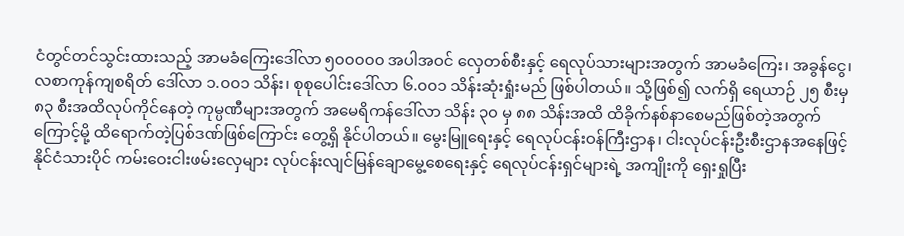ငံတွင်တင်သွင်းထားသည့် အာမခံကြေးဒေါ်လာ ၅၀၀၀၀၀ အပါအဝင် လှေတစ်စီးနှင့် ရေလုပ်သားများအတွက် အာမခံကြေး၊ အခွန်ငွေ၊ လစာကုန်ကျစရိတ် ဒေါ်လာ ၁.၀၀၁ သိန်း၊ စုစုပေါင်းဒေါ်လာ ၆.၀၀၁ သိန်းဆုံးရှုံးမည် ဖြစ်ပါတယ်။ သို့ဖြစ်၍ လက်ရှိ ရေယာဉ် ၂၅ စီးမှ ၈၃ စီးအထိလုပ်ကိုင်နေတဲ့ ကုမ္ပဏီများအတွက် အမေရိကန်ဒေါ်လာ သိန်း ၃၀ မှ ၈၈ သိန်းအထိ ထိခိုက်နစ်နာစေမည်ဖြစ်တဲ့အတွက်ကြောင့်မို့ ထိရောက်တဲ့ပြစ်ဒဏ်ဖြစ်ကြောင်း တွေ့ရှိ နိုင်ပါတယ်။ မွေးမြူရေးနှင့် ရေလုပ်ငန်းဝန်ကြီးဌာန၊ ငါးလုပ်ငန်းဦးစီးဌာနအနေဖြင့် နိုင်ငံသားပိုင် ကမ်းဝေးငါးဖမ်းလှေများ လုပ်ငန်းလျင်မြန်ချောမွေ့စေရေးနှင့် ရေလုပ်ငန်းရှင်များရဲ့ အကျိုးကို ရှေးရှုပြီး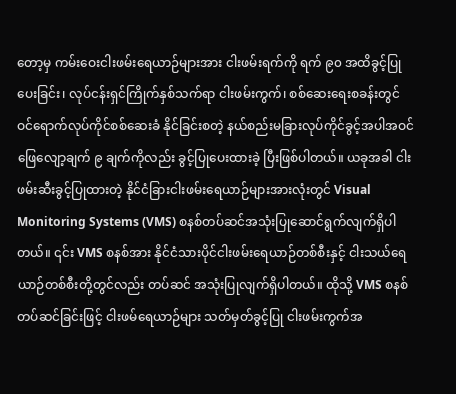တော့မှ ကမ်းဝေးငါးဖမ်းရေယာဉ်များအား ငါးဖမ်းရက်ကို ရက် ၉၀ အထိခွင့်ပြုပေးခြင်း၊ လုပ်ငန်းရှင်ကြိုက်နှစ်သက်ရာ ငါးဖမ်းကွက်၊ စစ်ဆေးရေးစခန်းတွင် ဝင်ရောက်လုပ်ကိုင်စစ်ဆေးခံ နိုင်ခြင်းစတဲ့ နယ်စည်းမခြားလုပ်ကိုင်ခွင့်အပါအဝင် ဖြေလျော့ချက် ၉ ချက်ကိုလည်း ခွင့်ပြုပေးထားခဲ့ ပြီးဖြစ်ပါတယ်။ ယခုအခါ ငါးဖမ်းဆီးခွင့်ပြုထားတဲ့ နိုင်ငံခြားငါးဖမ်းရေယာဉ်များအားလုံးတွင် Visual Monitoring Systems (VMS) စနစ်တပ်ဆင်အသုံးပြုဆောင်ရွက်လျက်ရှိပါတယ်။ ၎င်း VMS စနစ်အား နိုင်ငံသားပိုင်ငါးဖမ်းရေယာဉ်တစ်စီးနှင့် ငါးသယ်ရေယာဉ်တစ်စီးတို့တွင်လည်း တပ်ဆင် အသုံးပြုလျက်ရှိပါတယ်။ ထိုသို့ VMS စနစ်တပ်ဆင်ခြင်းဖြင့် ငါးဖမ်ရေယာဉ်များ သတ်မှတ်ခွင့်ပြု ငါးဖမ်းကွက်အ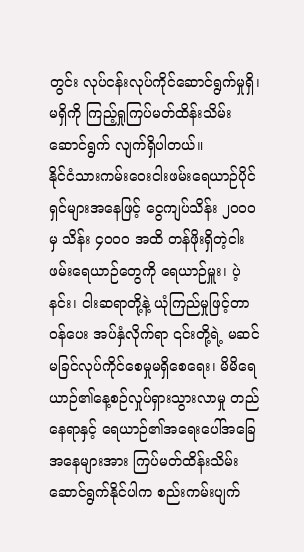တွင်း လုပ်ငန်းလုပ်ကိုင်ဆောင်ရွက်မှုရှိ၊ မရှိကို ကြည့်ရှုကြပ်မတ်ထိန်းသိမ်းဆောင်ရွက် လျက်ရှိပါတယ်။
နိုင်ငံသားကမ်းဝေးငါးဖမ်းရေယာဉ်ပိုင်ရှင်များအနေဖြင့် ငွေကျပ်သိန်း ၂၀၀၀ မှ သိန်း ၄၀၀၀ အထိ တန်ဖိုးရှိတဲ့ငါးဖမ်းရေယာဉ်တွေကို ရေယာဉ်မှူး၊ ပဲ့နင်း၊ ငါးဆရာတို့နဲ့ ယုံကြည်မှုဖြင့်တာဝန်ပေး အပ်နှံလိုက်ရာ ၎င်းတို့ရဲ့ မဆင်မခြင်လုပ်ကိုင်စေမှုမရှိစေရေး၊ မိမိရေယာဉ်၏နေ့စဉ်လှုပ်ရှားသွားလာမှု တည်နေရာနှင့် ရေယာဉ်၏အရေးပေါ်အခြေအနေများအား ကြပ်မတ်ထိန်းသိမ်းဆောင်ရွက်နိုင်ပါက စည်းကမ်းပျက်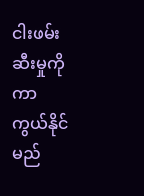ငါးဖမ်းဆီးမှုကို ကာကွယ်နိုင်မည်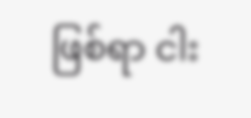ဖြစ်ရာ ငါး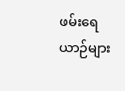ဖမ်းရေယာဉ်များ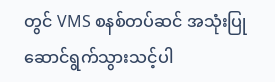တွင် VMS စနစ်တပ်ဆင် အသုံးပြုဆောင်ရွက်သွားသင့်ပါ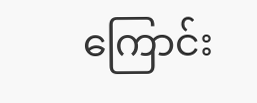ကြောင်း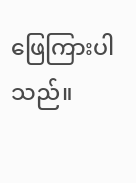ဖြေကြားပါသည်။